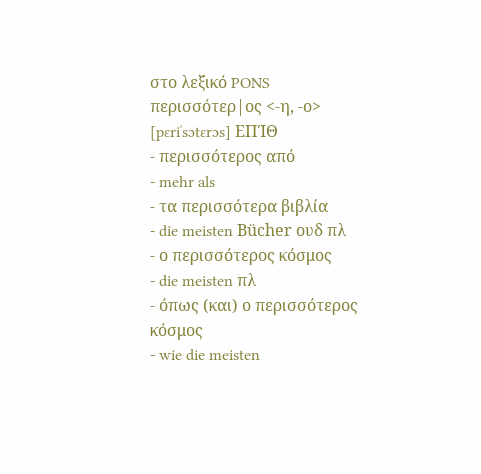στο λεξικό PONS
περισσότερ|ος <-η, -ο> [pɛriˈsɔtɛrɔs] ΕΠΊΘ
- περισσότερος από
- mehr als
- τα περισσότερα βιβλία
- die meisten Bücher ουδ πλ
- ο περισσότερος κόσμος
- die meisten πλ
- όπως (και) ο περισσότερος κόσμος
- wie die meisten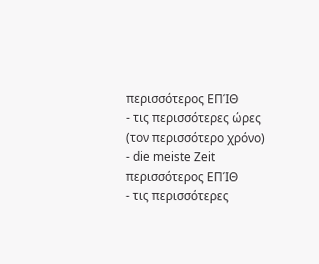περισσότερος ΕΠΊΘ
- τις περισσότερες ώρες (τον περισσότερο χρόνο)
- die meiste Zeit
περισσότερος ΕΠΊΘ
- τις περισσότερες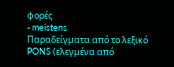φορές
- meistens
Παραδείγματα από το λεξικό PONS (ελεγμένα από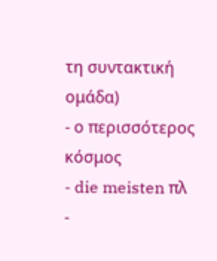τη συντακτική ομάδα)
- ο περισσότερος κόσμος
- die meisten πλ
-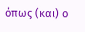όπως (και) ο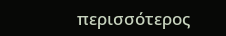περισσότερος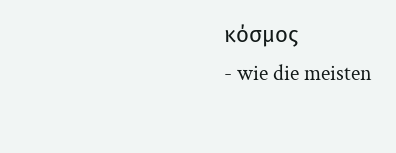κόσμος
- wie die meisten